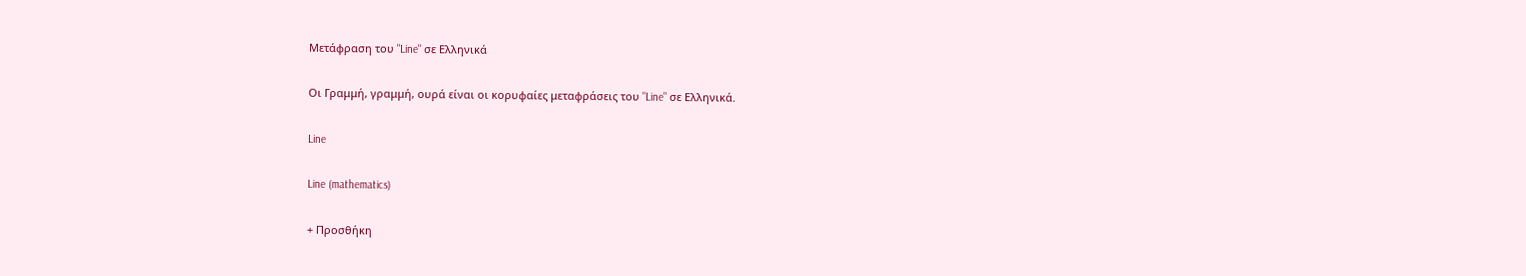Μετάφραση του "Line" σε Ελληνικά

Οι Γραμμή, γραμμή, ουρά είναι οι κορυφαίες μεταφράσεις του "Line" σε Ελληνικά.

Line

Line (mathematics)

+ Προσθήκη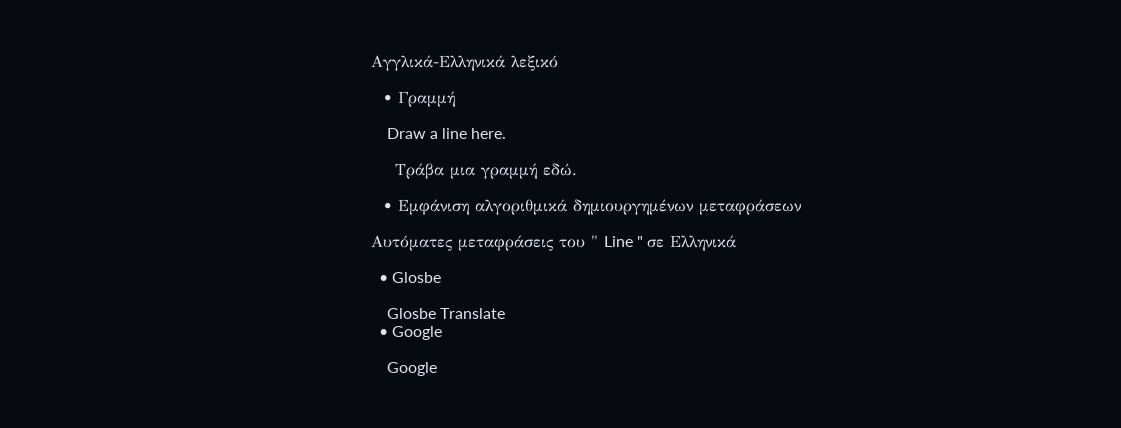Αγγλικά-Ελληνικά λεξικό

  • Γραμμή

    Draw a line here.

    Τράβα μια γραμμή εδώ.

  • Εμφάνιση αλγοριθμικά δημιουργημένων μεταφράσεων

Αυτόματες μεταφράσεις του " Line " σε Ελληνικά

  • Glosbe

    Glosbe Translate
  • Google

    Google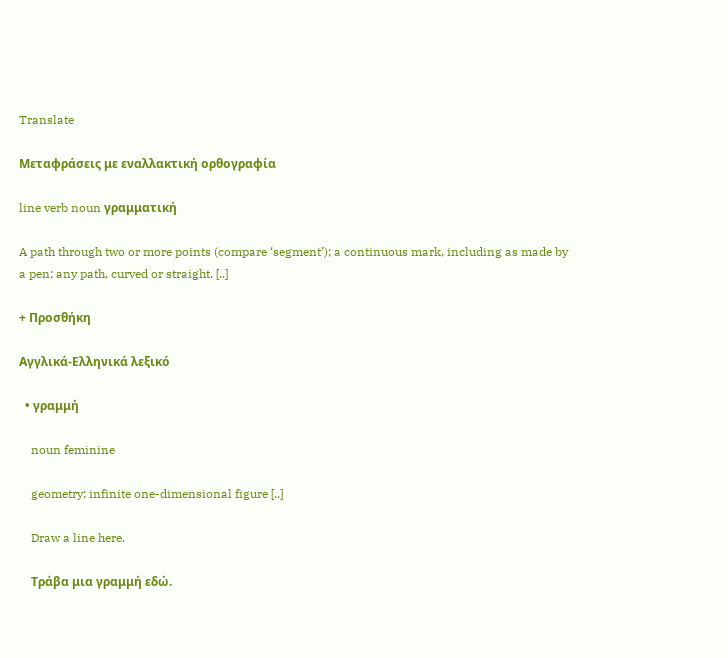Translate

Μεταφράσεις με εναλλακτική ορθογραφία

line verb noun γραμματική

A path through two or more points (compare ‘segment’); a continuous mark, including as made by a pen; any path, curved or straight. [..]

+ Προσθήκη

Αγγλικά-Ελληνικά λεξικό

  • γραμμή

    noun feminine

    geometry: infinite one-dimensional figure [..]

    Draw a line here.

    Τράβα μια γραμμή εδώ.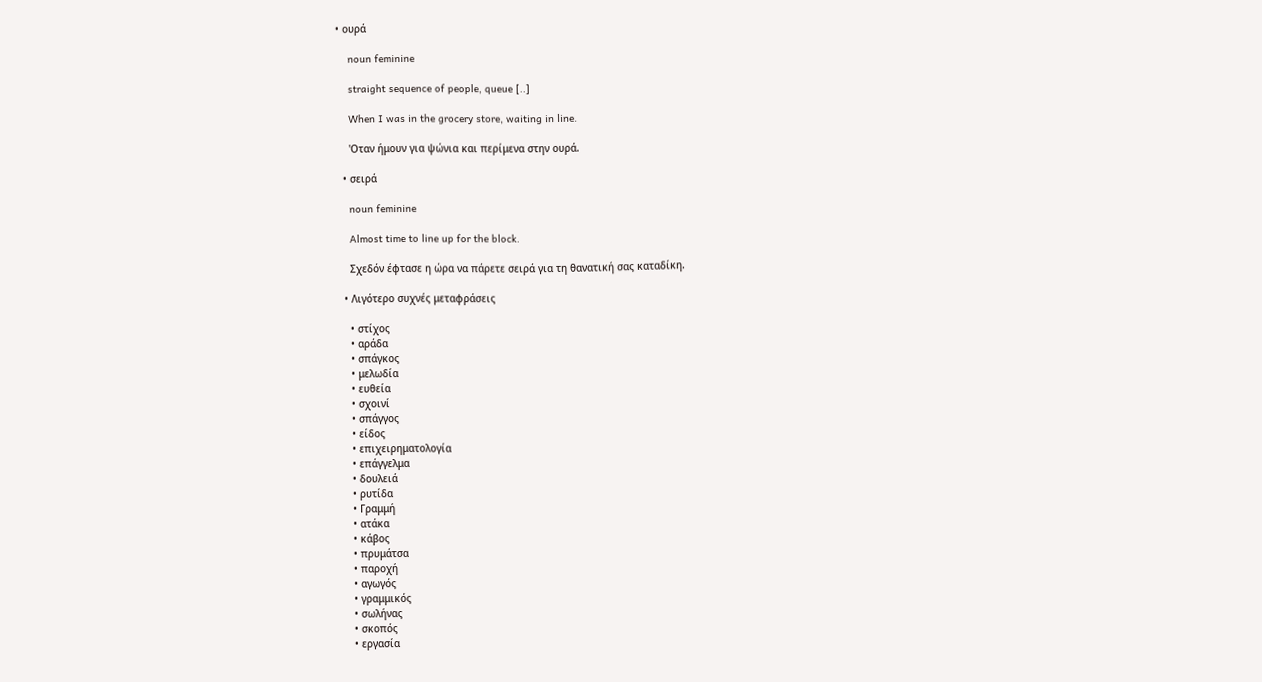• ουρά

    noun feminine

    straight sequence of people, queue [..]

    When I was in the grocery store, waiting in line.

    'Οταν ήμουν για ψώνια και περίμενα στην ουρά.

  • σειρά

    noun feminine

    Almost time to line up for the block.

    Σχεδόν έφτασε η ώρα να πάρετε σειρά για τη θανατική σας καταδίκη.

  • Λιγότερο συχνές μεταφράσεις

    • στίχος
    • αράδα
    • σπάγκος
    • μελωδία
    • ευθεία
    • σχοινί
    • σπάγγος
    • είδος
    • επιχειρηματολογία
    • επάγγελμα
    • δουλειά
    • ρυτίδα
    • Γραμμή
    • ατάκα
    • κάβος
    • πρυμάτσα
    • παροχή
    • αγωγός
    • γραμμικός
    • σωλήνας
    • σκοπός
    • εργασία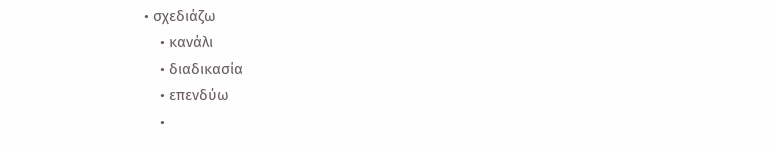• σχεδιάζω
    • κανάλι
    • διαδικασία
    • επενδύω
    •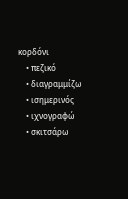κορδόνι
    • πεζικό
    • διαγραμμίζω
    • ισημερινός
    • ιχνογραφώ
    • σκιτσάρω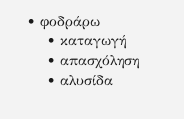• φοδράρω
    • καταγωγή
    • απασχόληση
    • αλυσίδα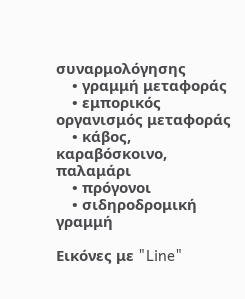συναρμολόγησης
    • γραμμή μεταφοράς
    • εμπορικός οργανισμός μεταφοράς
    • κάβος, καραβόσκοινο, παλαμάρι
    • πρόγονοι
    • σιδηροδρομική γραμμή

Εικόνες με "Line"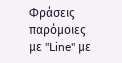Φράσεις παρόμοιες με "Line" με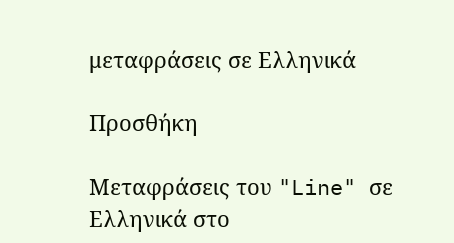μεταφράσεις σε Ελληνικά

Προσθήκη

Μεταφράσεις του "Line" σε Ελληνικά στο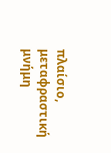πλαίσιο, μεταφραστική μνήμη